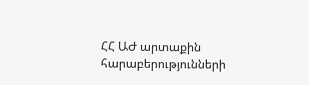ՀՀ ԱԺ արտաքին հարաբերությունների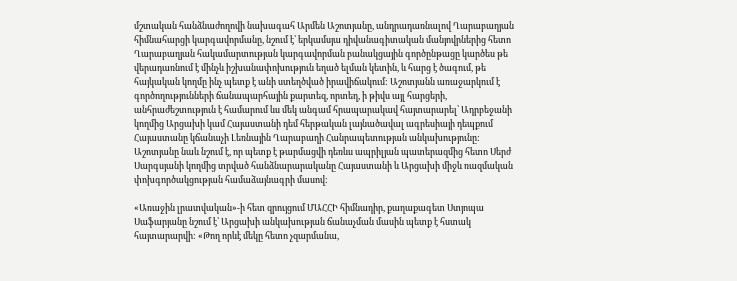մշտական հանձնաժողովի նախագահ Արմեն Աշոտյանը, անդրադառնալով Ղարաբաղյան հիմնահարցի կարգավորմանը, նշում է՝ երկամսյա դիվանագիտական մանյովրներից հետո Ղարաբաղյան հակամարտության կարգավորման բանակցային գործընթացը կարծես թե վերադառնում է մինչև իշխանափոխություն եղած ելման կետին, և հարց է ծագում, թե հայկական կողմը ինչ պետք է անի ստեղծված իրավիճակում: Աշոտյանն առաջարկում է գործողությունների ճանապարհային քարտեզ, որտեղ, ի թիվս այլ հարցերի, անհրաժեշտություն է համարում ևս մեկ անգամ հրապարակավ հայտարարել՝ Ադրբեջանի կողմից Արցախի կամ Հայաստանի դեմ հերթական լայնածավալ ագրեսիայի դեպքում Հայաստանը կճանաչի Լեռնային Ղարաբաղի Հանրապետության անկախությունը: Աշոտյանը նաև նշում է, որ պետք է թարմացվի դեռևս ապրիլյան պատերազմից հետո Սերժ Սարգսյանի կողմից տրված հանձնարարականը Հայաստանի և Արցախի միջև ռազմական փոխգործակցության համաձայնագրի մասով:

«Առաջին լրատվական»-ի հետ զրույցում ՄԱՀՀԻ հիմնադիր, քաղաքագետ Ստյոպա Սաֆարյանը նշում է՝ Արցախի անկախության ճանաչման մասին պետք է հստակ հայտարարվի: «Թող որևէ մեկը հետո չզարմանա,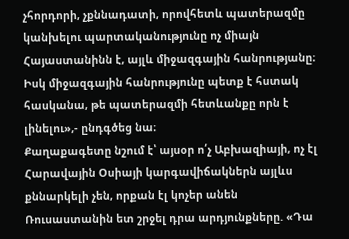չհորդորի, չքննադատի, որովհետև պատերազմը կանխելու պարտականությունը ոչ միայն Հայաստանինն է, այլև միջազգային հանրությանը։ Իսկ միջազգային հանրությունը պետք է հստակ հասկանա, թե պատերազմի հետևանքը որն է լինելու»,- ընդգծեց նա։
Քաղաքագետը նշում է՝ այսօր ո՛չ Աբխազիայի, ոչ էլ Հարավային Օսիայի կարգավիճակներն այլևս քննարկելի չեն, որքան էլ կոչեր անեն Ռուսաստանին ետ շրջել դրա արդյունքները. «Դա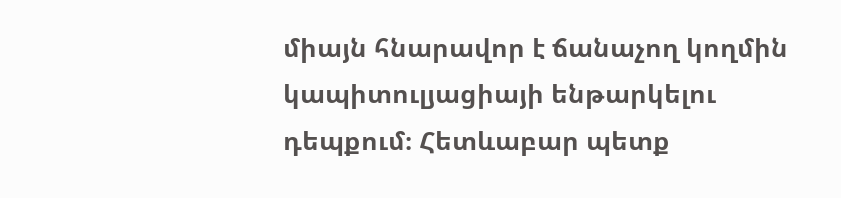միայն հնարավոր է ճանաչող կողմին կապիտուլյացիայի ենթարկելու դեպքում։ Հետևաբար պետք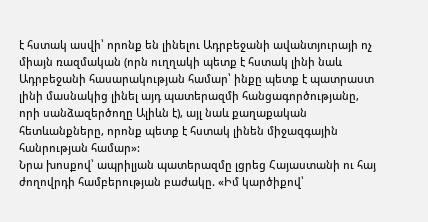է հստակ ասվի՝ որոնք են լինելու Ադրբեջանի ավանտյուրայի ոչ միայն ռազմական (որն ուղղակի պետք է հստակ լինի նաև Ադրբեջանի հասարակության համար՝ ինքը պետք է պատրաստ լինի մասնակից լինել այդ պատերազմի հանցագործությանը, որի սանձազերծողը Ալիևն է), այլ նաև քաղաքական հետևանքները, որոնք պետք է հստակ լինեն միջազգային հանրության համար»:
Նրա խոսքով՝ ապրիլյան պատերազմը լցրեց Հայաստանի ու հայ ժողովրդի համբերության բաժակը. «Իմ կարծիքով՝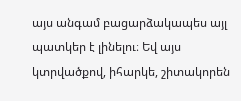այս անգամ բացարձակապես այլ պատկեր է լինելու։ Եվ այս կտրվածքով, իհարկե, շիտակորեն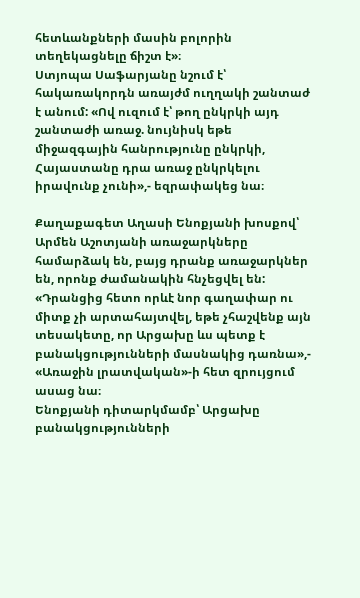հետևանքների մասին բոլորին տեղեկացնելը ճիշտ է»։
Ստյոպա Սաֆարյանը նշում է՝ հակառակորդն առայժմ ուղղակի շանտաժ է անում: «Ով ուզում է՝ թող ընկրկի այդ շանտաժի առաջ. նույնիսկ եթե միջազգային հանրությունը ընկրկի, Հայաստանը դրա առաջ ընկրկելու իրավունք չունի»,- եզրափակեց նա։

Քաղաքագետ Աղասի Ենոքյանի խոսքով՝ Արմեն Աշոտյանի առաջարկները համարձակ են, բայց դրանք առաջարկներ են, որոնք ժամանակին հնչեցվել են: «Դրանցից հետո որևէ նոր գաղափար ու միտք չի արտահայտվել, եթե չհաշվենք այն տեսակետը, որ Արցախը ևս պետք է բանակցությունների մասնակից դառնա»,- «Առաջին լրատվական»-ի հետ զրույցում ասաց նա։
Ենոքյանի դիտարկմամբ՝ Արցախը բանակցությունների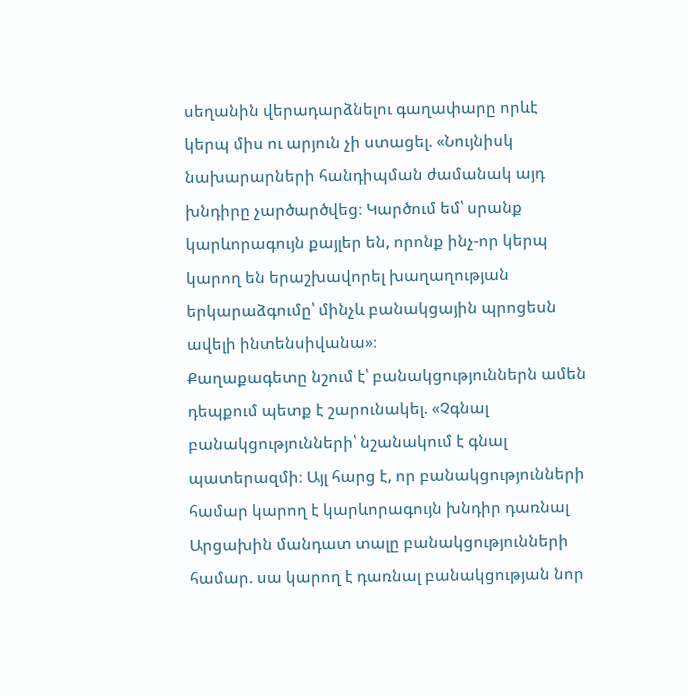սեղանին վերադարձնելու գաղափարը որևէ կերպ միս ու արյուն չի ստացել. «Նույնիսկ նախարարների հանդիպման ժամանակ այդ խնդիրը չարծարծվեց։ Կարծում եմ՝ սրանք կարևորագույն քայլեր են, որոնք ինչ-որ կերպ կարող են երաշխավորել խաղաղության երկարաձգումը՝ մինչև բանակցային պրոցեսն ավելի ինտենսիվանա»։
Քաղաքագետը նշում է՝ բանակցություններն ամեն դեպքում պետք է շարունակել. «Չգնալ բանակցությունների՝ նշանակում է գնալ պատերազմի։ Այլ հարց է, որ բանակցությունների համար կարող է կարևորագույն խնդիր դառնալ Արցախին մանդատ տալը բանակցությունների համար. սա կարող է դառնալ բանակցության նոր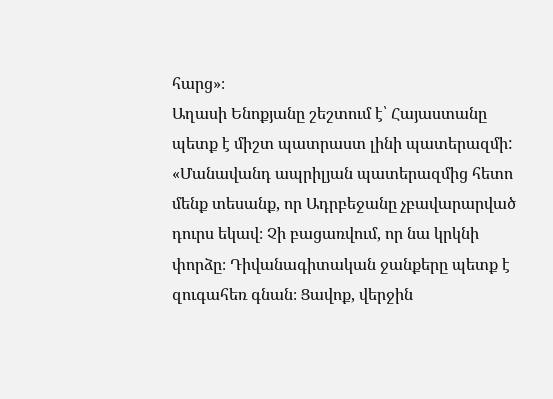հարց»։
Աղասի Ենոքյանը շեշտում է՝ Հայաստանը պետք է միշտ պատրաստ լինի պատերազմի: «Մանավանդ ապրիլյան պատերազմից հետո մենք տեսանք, որ Ադրբեջանը չբավարարված դուրս եկավ։ Չի բացառվում, որ նա կրկնի փորձը։ Դիվանագիտական ջանքերը պետք է զուգահեռ գնան։ Ցավոք, վերջին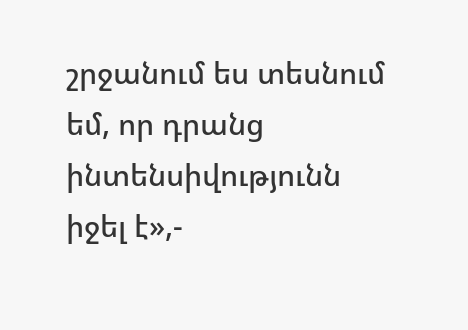շրջանում ես տեսնում եմ, որ դրանց ինտենսիվությունն իջել է»,-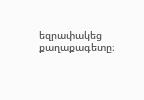եզրափակեց քաղաքագետը։